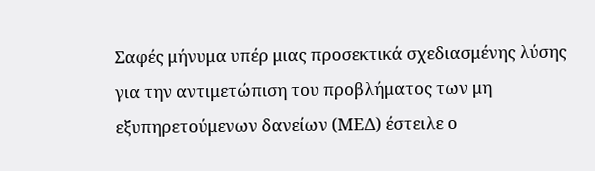Σαφές μήνυμα υπέρ μιας προσεκτικά σχεδιασμένης λύσης για την αντιμετώπιση του προβλήματος των μη εξυπηρετούμενων δανείων (ΜΕΔ) έστειλε ο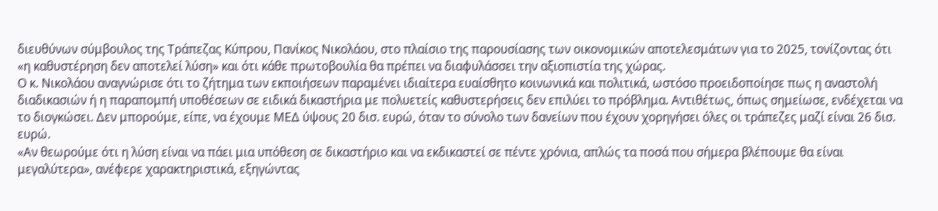διευθύνων σύμβουλος της Τράπεζας Κύπρου, Πανίκος Νικολάου, στο πλαίσιο της παρουσίασης των οικονομικών αποτελεσμάτων για το 2025, τονίζοντας ότι «η καθυστέρηση δεν αποτελεί λύση» και ότι κάθε πρωτοβουλία θα πρέπει να διαφυλάσσει την αξιοπιστία της χώρας.
Ο κ. Νικολάου αναγνώρισε ότι το ζήτημα των εκποιήσεων παραμένει ιδιαίτερα ευαίσθητο κοινωνικά και πολιτικά, ωστόσο προειδοποίησε πως η αναστολή διαδικασιών ή η παραπομπή υποθέσεων σε ειδικά δικαστήρια με πολυετείς καθυστερήσεις δεν επιλύει το πρόβλημα. Αντιθέτως, όπως σημείωσε, ενδέχεται να το διογκώσει. Δεν μπορούμε, είπε, να έχουμε ΜΕΔ ύψους 20 δισ. ευρώ, όταν το σύνολο των δανείων που έχουν χορηγήσει όλες οι τράπεζες μαζί είναι 26 δισ. ευρώ.
«Αν θεωρούμε ότι η λύση είναι να πάει μια υπόθεση σε δικαστήριο και να εκδικαστεί σε πέντε χρόνια, απλώς τα ποσά που σήμερα βλέπουμε θα είναι μεγαλύτερα», ανέφερε χαρακτηριστικά, εξηγώντας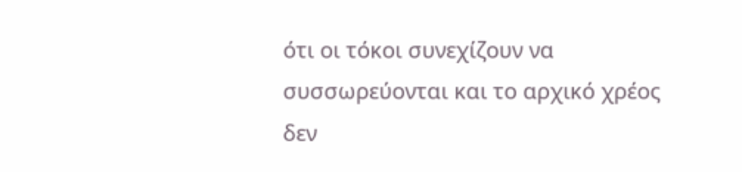ότι οι τόκοι συνεχίζουν να συσσωρεύονται και το αρχικό χρέος δεν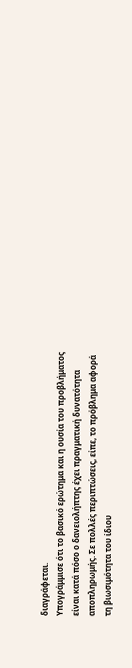διαγράφεται.
Υπογράμμισε ότι το βασικό ερώτημα και η ουσία του προβλήματος είναι κατά πόσο ο δανειολήπτης έχει πραγματική δυνατότητα αποπληρωμής. Σε πολλές περιπτώσεις, είπε, το πρόβλημα αφορά τη βιωσιμότητα του ίδιου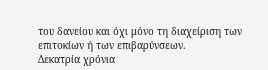του δανείου και όχι μόνο τη διαχείριση των επιτοκίων ή των επιβαρύνσεων.
Δεκατρία χρόνια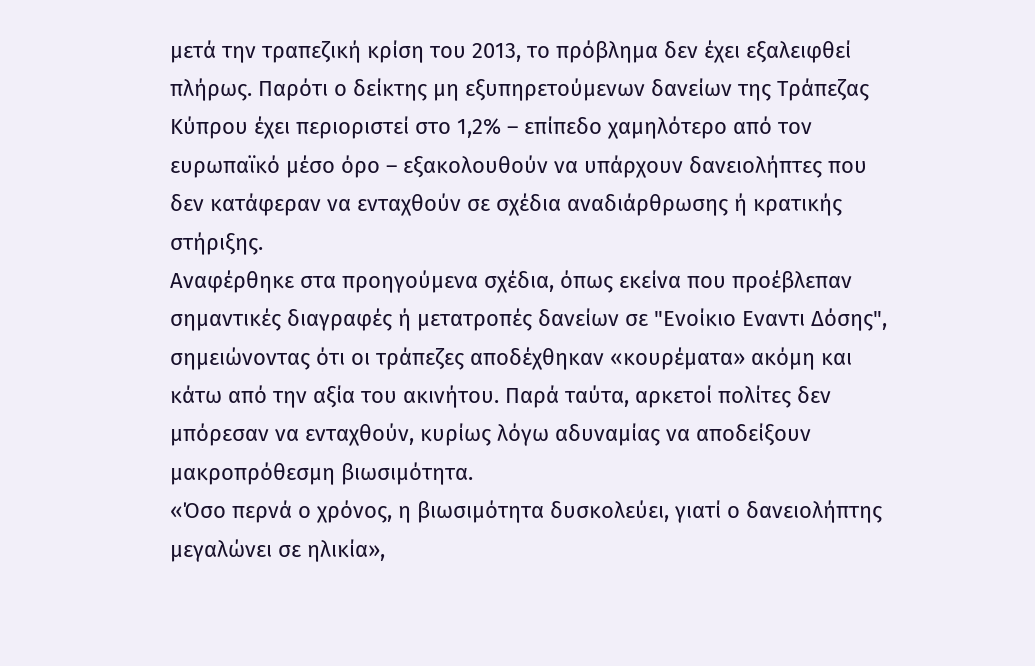μετά την τραπεζική κρίση του 2013, το πρόβλημα δεν έχει εξαλειφθεί πλήρως. Παρότι ο δείκτης μη εξυπηρετούμενων δανείων της Τράπεζας Κύπρου έχει περιοριστεί στο 1,2% – επίπεδο χαμηλότερο από τον ευρωπαϊκό μέσο όρο – εξακολουθούν να υπάρχουν δανειολήπτες που δεν κατάφεραν να ενταχθούν σε σχέδια αναδιάρθρωσης ή κρατικής στήριξης.
Αναφέρθηκε στα προηγούμενα σχέδια, όπως εκείνα που προέβλεπαν σημαντικές διαγραφές ή μετατροπές δανείων σε "Ενοίκιο Εναντι Δόσης", σημειώνοντας ότι οι τράπεζες αποδέχθηκαν «κουρέματα» ακόμη και κάτω από την αξία του ακινήτου. Παρά ταύτα, αρκετοί πολίτες δεν μπόρεσαν να ενταχθούν, κυρίως λόγω αδυναμίας να αποδείξουν μακροπρόθεσμη βιωσιμότητα.
«Όσο περνά ο χρόνος, η βιωσιμότητα δυσκολεύει, γιατί ο δανειολήπτης μεγαλώνει σε ηλικία»,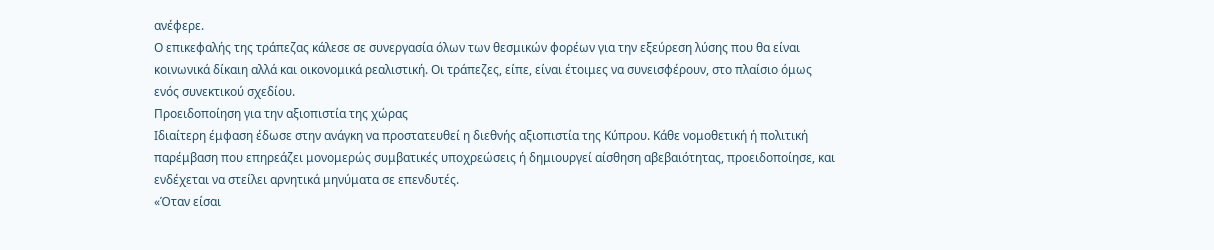ανέφερε.
Ο επικεφαλής της τράπεζας κάλεσε σε συνεργασία όλων των θεσμικών φορέων για την εξεύρεση λύσης που θα είναι κοινωνικά δίκαιη αλλά και οικονομικά ρεαλιστική. Οι τράπεζες, είπε, είναι έτοιμες να συνεισφέρουν, στο πλαίσιο όμως ενός συνεκτικού σχεδίου.
Προειδοποίηση για την αξιοπιστία της χώρας
Ιδιαίτερη έμφαση έδωσε στην ανάγκη να προστατευθεί η διεθνής αξιοπιστία της Κύπρου. Κάθε νομοθετική ή πολιτική παρέμβαση που επηρεάζει μονομερώς συμβατικές υποχρεώσεις ή δημιουργεί αίσθηση αβεβαιότητας, προειδοποίησε, και ενδέχεται να στείλει αρνητικά μηνύματα σε επενδυτές.
«Όταν είσαι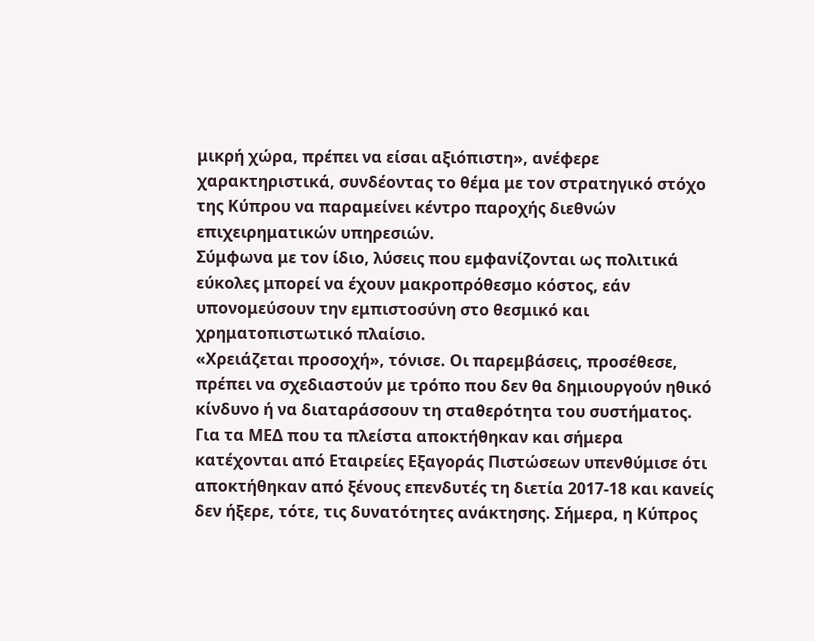μικρή χώρα, πρέπει να είσαι αξιόπιστη», ανέφερε χαρακτηριστικά, συνδέοντας το θέμα με τον στρατηγικό στόχο της Κύπρου να παραμείνει κέντρο παροχής διεθνών επιχειρηματικών υπηρεσιών.
Σύμφωνα με τον ίδιο, λύσεις που εμφανίζονται ως πολιτικά εύκολες μπορεί να έχουν μακροπρόθεσμο κόστος, εάν υπονομεύσουν την εμπιστοσύνη στο θεσμικό και χρηματοπιστωτικό πλαίσιο.
«Χρειάζεται προσοχή», τόνισε. Οι παρεμβάσεις, προσέθεσε, πρέπει να σχεδιαστούν με τρόπο που δεν θα δημιουργούν ηθικό κίνδυνο ή να διαταράσσουν τη σταθερότητα του συστήματος.
Για τα ΜΕΔ που τα πλείστα αποκτήθηκαν και σήμερα κατέχονται από Εταιρείες Εξαγοράς Πιστώσεων υπενθύμισε ότι αποκτήθηκαν από ξένους επενδυτές τη διετία 2017-18 και κανείς δεν ήξερε, τότε, τις δυνατότητες ανάκτησης. Σήμερα, η Κύπρος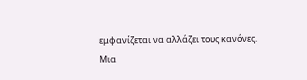εμφανίζεται να αλλάζει τους κανόνες.
Μια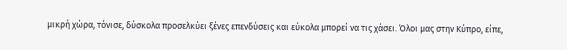μικρή χώρα, τόνισε, δύσκολα προσελκύει ξένες επενδύσεις και εύκολα μπορεί να τις χάσει. Όλοι μας στην Κύπρο, είπε,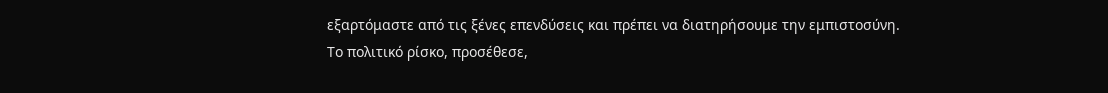εξαρτόμαστε από τις ξένες επενδύσεις και πρέπει να διατηρήσουμε την εμπιστοσύνη.
Το πολιτικό ρίσκο, προσέθεσε,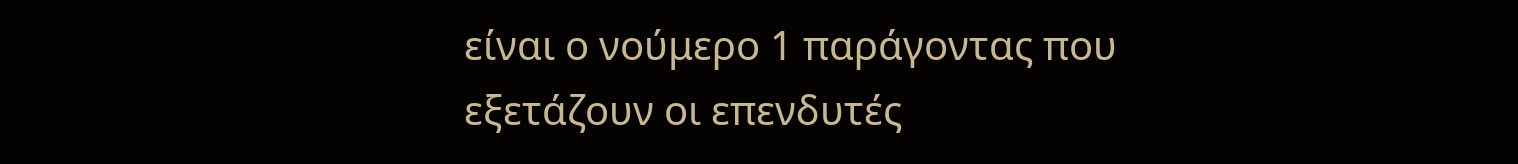είναι ο νούμερο 1 παράγοντας που εξετάζουν οι επενδυτές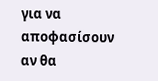για να αποφασίσουν αν θα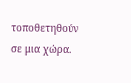τοποθετηθούν σε μια χώρα.